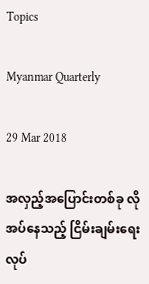Topics

Myanmar Quarterly

29 Mar 2018

အလှည့်အပြောင်းတစ်ခု လိုအပ်နေသည့် ငြိမ်းချမ်းရေး လုပ်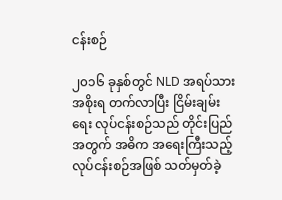ငန်းစဉ်

၂၀၁၆ ခုနှစ်တွင် NLD အရပ်သားအစိုးရ တက်လာပြီး ငြိမ်းချမ်းရေး လုပ်ငန်းစဉ်သည် တိုင်းပြည်အတွက် အဓိက အရေးကြီးသည့် လုပ်ငန်းစဉ်အဖြစ် သတ်မှတ်ခဲ့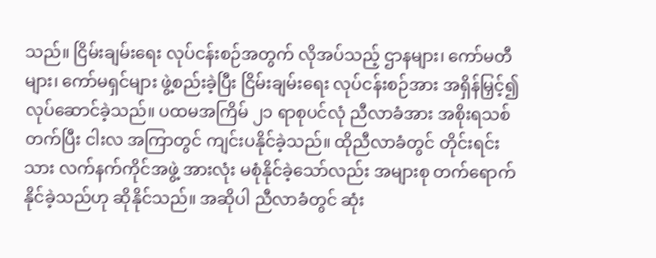သည်။ ငြိမ်းချမ်းရေး လုပ်ငန်းစဉ်အတွက် လိုအပ်သည့် ဌာနများ၊ ကော်မတီများ၊ ကော်မရှင်များ ဖွဲ့စည်းခဲ့ပြီး ငြိမ်းချမ်းရေး လုပ်ငန်းစဉ်အား အရှိန်မြှင့်၍ လုပ်ဆောင်ခဲ့သည်။ ပထမအကြိမ် ၂၁ ရာစုပင်လုံ ညီလာခံအား အစိုးရသစ် တက်ပြီး ငါးလ အကြာတွင် ကျင်းပနိုင်ခဲ့သည်။ ထိုညီလာခံတွင် တိုင်းရင်းသား လက်နက်ကိုင်အဖွဲ့ အားလုံး မစုံနိုင်ခဲ့သော်လည်း အများစု တက်ရောက်နိုင်ခဲ့သည်ဟု ဆိုနိုင်သည်။ အဆိုပါ ညီလာခံတွင် ဆုံး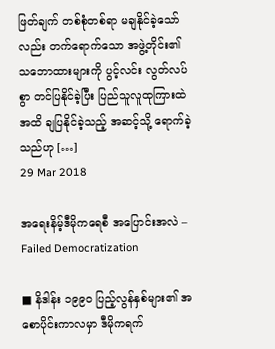ဖြတ်ချက် တစ်စုံတစ်ရာ မချနိုင်ခဲ့သော်လည်း တက်ရောက်သော အဖွဲ့တိုင်း၏ သဘောထားများကို ပွင့်လင်း လွတ်လပ်စွာ တင်ပြနိုင်ခဲ့ပြီး ပြည်သူလူထုကြားထဲအထိ ချပြနိုင်ခဲ့သည့် အဆင့်သို့ ရောက်ခဲ့သည်ဟု […]
29 Mar 2018

အရေးနိမ့်ဒီမိုကရေစီ အပြောင်းအလဲ – Failed Democratization

■ နိဒါန်း ၁၉၉၀ ပြည့်လွန်နှစ်များ၏ အစောပိုင်းကာလမှာ ဒီမိုကရက်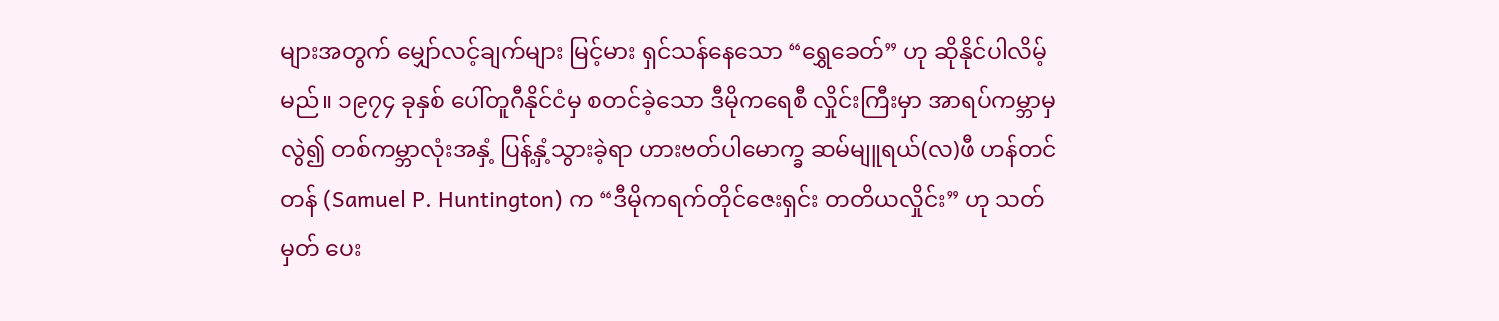များအတွက် မျှော်လင့်ချက်များ မြင့်မား ရှင်သန်နေသော “ရွှေခေတ်” ဟု ဆိုနိုင်ပါလိမ့်မည်။ ၁၉၇၄ ခုနှစ် ပေါ်တူဂီနိုင်ငံမှ စတင်ခဲ့သော ဒီမိုကရေစီ လှိုင်းကြီးမှာ အာရပ်ကမ္ဘာမှလွဲ၍ တစ်ကမ္ဘာလုံးအနှံ့ ပြန့်နှံ့သွားခဲ့ရာ ဟားဗတ်ပါမောက္ခ ဆမ်မျူရယ်(လ)ဖီ ဟန်တင်တန် (Samuel P. Huntington) က “ဒီမိုကရက်တိုင်ဇေးရှင်း တတိယလှိုင်း” ဟု သတ်မှတ် ပေး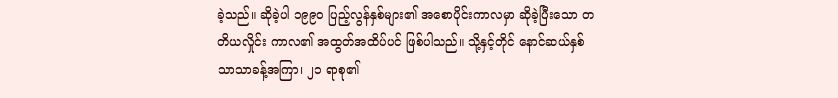ခဲ့သည်။ ဆိုခဲ့ပါ ၁၉၉၀ ပြည့်လွန်နှစ်များ၏ အစောပိုင်းကာလမှာ ဆိုခဲ့ပြီးသော တတိယလှိုင်း ကာလ၏ အထွတ်အထိပ်ပင် ဖြစ်ပါသည်။ သို့နှင့်တိုင် နောင်ဆယ်နှစ် သာသာခန့်အကြာ၊ ၂၁ ရာစု၏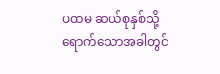ပထမ ဆယ်စုနှစ်သို့ ရောက်သောအခါတွင်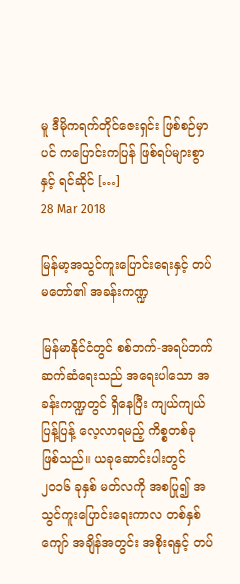မူ ဒီမိုကရက်တိုင်ဇေးရှင်း ဖြစ်စဉ်မှာပင် ကပြောင်းကပြန် ဖြစ်ရပ်များစွာနှင့် ရင်ဆိုင် […]
28 Mar 2018

မြန်မာ့အသွင်ကူးပြောင်းရေးနှင့် တပ်မတော်၏ အခန်းကဏ္ဍ

မြန်မာနိုင်ငံတွင် စစ်ဘက်-အရပ်ဘက် ဆက်ဆံရေးသည် အရေးပါသော အခန်းကဏ္ဍတွင် ရှိနေပြီး ကျယ်ကျယ်ပြန့်ပြန့် လေ့လာရမည့် ကိစ္စတစ်ခု ဖြစ်သည်။ ယခုဆောင်းပါးတွင် ၂၀၁၆ ခုနှစ် မတ်လကို အစပြု၍ အသွင်ကူးပြောင်းရေးကာလ တစ်နှစ်ကျော် အချိန်အတွင်း အစိုးရနှင့် တပ်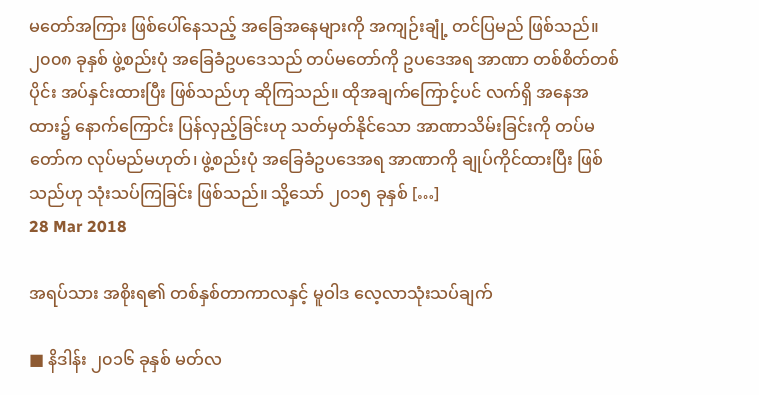မတော်အကြား ဖြစ်ပေါ်နေသည့် အခြေအနေများကို အကျဉ်းချုံ့ တင်ပြမည် ဖြစ်သည်။ ၂၀၀၈ ခုနှစ် ဖွဲ့စည်းပုံ အခြေခံဥပဒေသည် တပ်မတော်ကို ဥပဒေအရ အာဏာ တစ်စိတ်တစ်ပိုင်း အပ်နှင်းထားပြီး ဖြစ်သည်ဟု ဆိုကြသည်။ ထိုအချက်ကြောင့်ပင် လက်ရှိ အနေအထား၌ နောက်ကြောင်း ပြန်လှည့်ခြင်းဟု သတ်မှတ်နိုင်သော အာဏာသိမ်းခြင်းကို တပ်မတော်က လုပ်မည်မဟုတ်၊ ဖွဲ့စည်းပုံ အခြေခံဥပဒေအရ အာဏာကို ချုပ်ကိုင်ထားပြီး ဖြစ်သည်ဟု သုံးသပ်ကြခြင်း ဖြစ်သည်။ သို့သော် ၂၀၁၅ ခုနှစ် […]
28 Mar 2018

အရပ်သား အစိုးရ၏ တစ်နှစ်တာကာလနှင့် မူဝါဒ လေ့လာသုံးသပ်ချက်

■ နိဒါန်း ၂၀၁၆ ခုနှစ် မတ်လ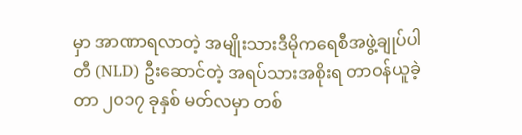မှာ အာဏာရလာတဲ့ အမျိုးသားဒီမိုကရေစီအဖွဲ့ချုပ်ပါတီ (NLD) ဦးဆောင်တဲ့ အရပ်သားအစိုးရ တာဝန်ယူခဲ့တာ ၂၀၁၇ ခုနှစ် မတ်လမှာ တစ်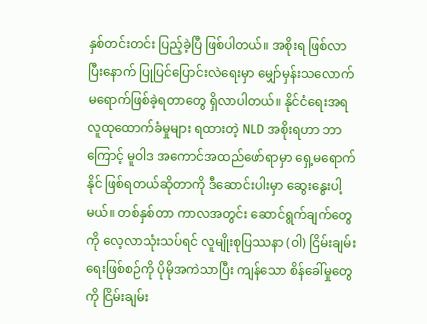နှစ်တင်းတင်း ပြည့်ခဲ့ပြီ ဖြစ်ပါတယ်။ အစိုးရ ဖြစ်လာပြီးနောက် ပြုပြင်ပြောင်းလဲရေးမှာ မျှော်မှန်းသလောက် မရောက်ဖြစ်ခဲ့ရတာတွေ ရှိလာပါတယ်။ နိုင်ငံရေးအရ လူထုထောက်ခံမှုများ ရထားတဲ့ NLD အစိုးရဟာ ဘာကြောင့် မူဝါဒ အကောင်အထည်ဖော်ရာမှာ ရှေ့မရောက်နိုင် ဖြစ်ရတယ်ဆိုတာကို ဒီဆောင်းပါးမှာ ဆွေးနွေးပါ့မယ်။ တစ်နှစ်တာ ကာလအတွင်း ဆောင်ရွက်ချက်တွေကို လေ့လာသုံးသပ်ရင် လူမျိုးစုပြဿနာ (ဝါ) ငြိမ်းချမ်းရေးဖြစ်စဉ်ကို ပိုမိုအကဲသာပြီး ကျန်သော စိန်ခေါ်မှုတွေကို ငြိမ်းချမ်း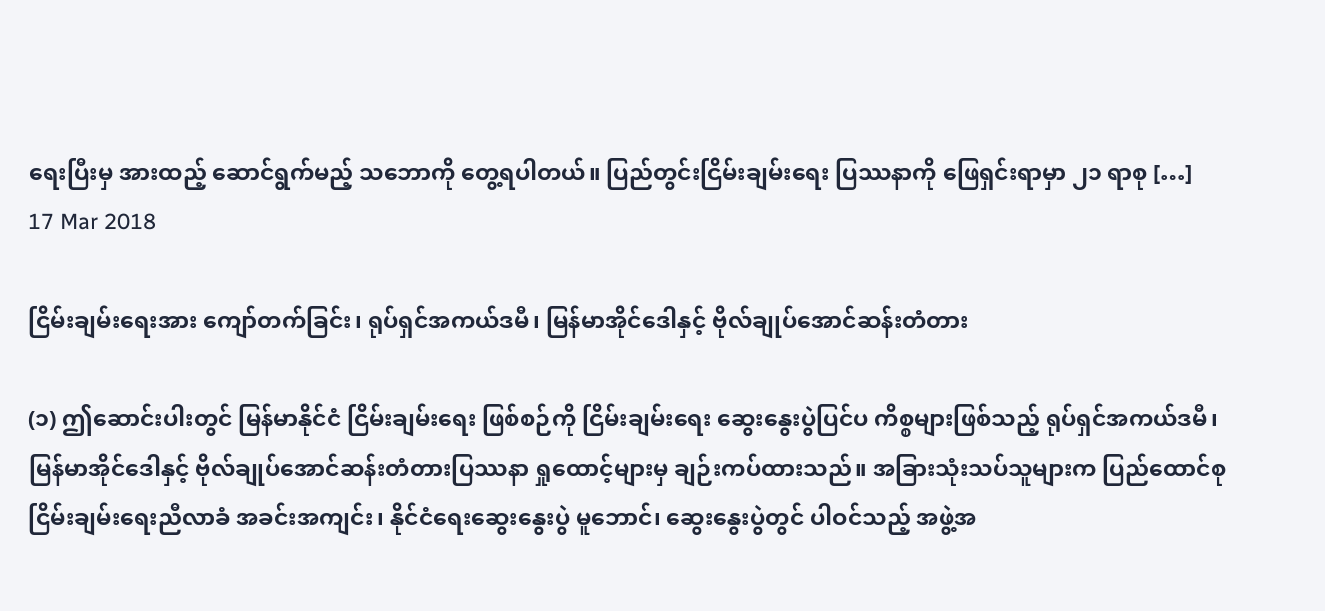ရေးပြီးမှ အားထည့် ဆောင်ရွက်မည့် သဘောကို တွေ့ရပါတယ်။ ပြည်တွင်းငြိမ်းချမ်းရေး ပြဿနာကို ဖြေရှင်းရာမှာ ၂၁ ရာစု […]
17 Mar 2018

ငြိမ်းချမ်းရေးအား ကျော်တက်ခြင်း၊ ရုပ်ရှင်အကယ်ဒမီ၊ မြန်မာအိုင်ဒေါနှင့် ဗိုလ်ချုပ်အောင်ဆန်းတံတား

(၁) ဤဆောင်းပါးတွင် မြန်မာနိုင်ငံ ငြိမ်းချမ်းရေး ဖြစ်စဉ်ကို ငြိမ်းချမ်းရေး ဆွေးနွေးပွဲပြင်ပ ကိစ္စများဖြစ်သည့် ရုပ်ရှင်အကယ်ဒမီ၊ မြန်မာအိုင်ဒေါနှင့် ဗိုလ်ချုပ်အောင်ဆန်းတံတားပြဿနာ ရှုထောင့်များမှ ချဉ်းကပ်ထားသည်။ အခြားသုံးသပ်သူများက ပြည်ထောင်စု ငြိမ်းချမ်းရေးညီလာခံ အခင်းအကျင်း၊ နိုင်ငံရေးဆွေးနွေးပွဲ မူဘောင်၊ ဆွေးနွေးပွဲတွင် ပါဝင်သည့် အဖွဲ့အ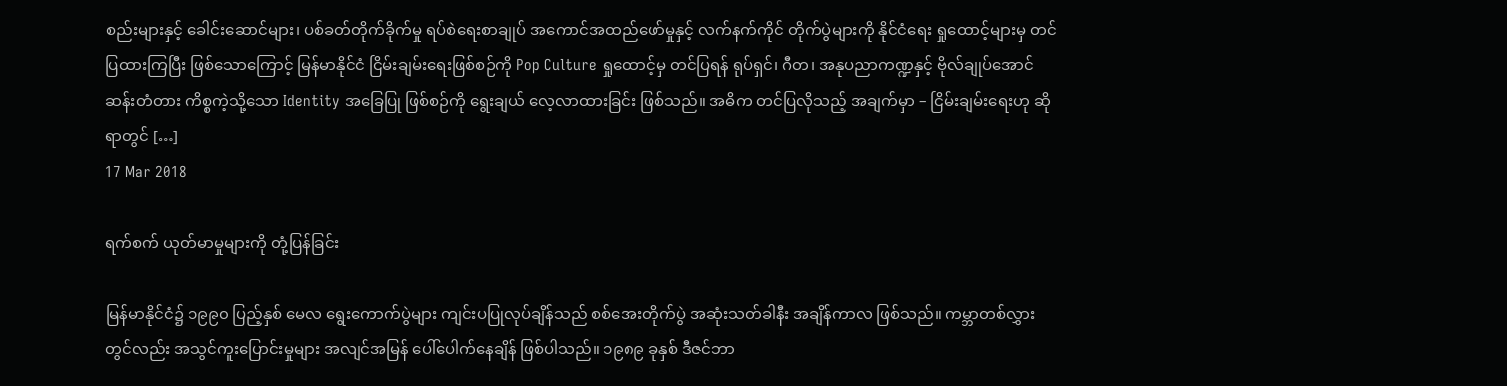စည်းများနှင့် ခေါင်းဆောင်များ၊ ပစ်ခတ်တိုက်ခိုက်မှု ရပ်စဲရေးစာချုပ် အကောင်အထည်ဖော်မှုနှင့် လက်နက်ကိုင် တိုက်ပွဲများကို နိုင်ငံရေး ရှုထောင့်များမှ တင်ပြထားကြပြီး ဖြစ်သောကြောင့် မြန်မာနိုင်ငံ ငြိမ်းချမ်းရေးဖြစ်စဉ်ကို Pop Culture ရှုထောင့်မှ တင်ပြရန် ရုပ်ရှင်၊ ဂီတ၊ အနုပညာကဏ္ဍနှင့် ဗိုလ်ချုပ်အောင်ဆန်းတံတား ကိစ္စကဲ့သို့သော Identity အခြေပြု ဖြစ်စဉ်ကို ရွေးချယ် လေ့လာထားခြင်း ဖြစ်သည်။ အဓိက တင်ပြလိုသည့် အချက်မှာ – ငြိမ်းချမ်းရေးဟု ဆိုရာတွင် […]
17 Mar 2018

ရက်စက် ယုတ်မာမှုများကို တုံ့ပြန်ခြင်း

မြန်မာနိုင်ငံ၌ ၁၉၉၀ ပြည့်နှစ် မေလ ရွေးကောက်ပွဲများ ကျင်းပပြုလုပ်ချိန်သည် စစ်အေးတိုက်ပွဲ အဆုံးသတ်ခါနီး အချိန်ကာလ ဖြစ်သည်။ ကမ္ဘာတစ်လွှားတွင်လည်း အသွင်ကူးပြောင်းမှုများ အလျင်အမြန် ပေါ်ပေါက်နေချိန် ဖြစ်ပါသည်။ ၁၉၈၉ ခုနှစ် ဒီဇင်ဘာ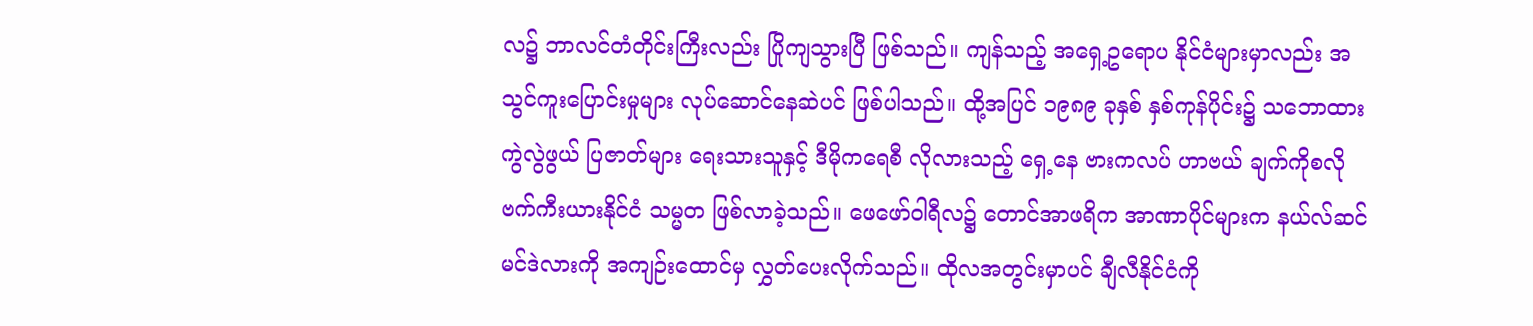လ၌ ဘာလင်တံတိုင်းကြီးလည်း ပြိုကျသွားပြီ ဖြစ်သည်။ ကျန်သည့် အရှေ့ဥရောပ နိုင်ငံများမှာလည်း အသွင်ကူးပြောင်းမှုများ လုပ်ဆောင်နေဆဲပင် ဖြစ်ပါသည်။ ထို့အပြင် ၁၉၈၉ ခုနှစ် နှစ်ကုန်ပိုင်း၌ သဘောထား ကွဲလွဲဖွယ် ပြဇာတ်များ ရေးသားသူနှင့် ဒီမိုကရေစီ လိုလားသည့် ရှေ့နေ ဗားကလပ် ဟာဗယ် ချက်ကိုစလိုဗက်ကီးယားနိုင်ငံ သမ္မတ ဖြစ်လာခဲ့သည်။ ဖေဖော်ဝါရီလ၌ တောင်အာဖရိက အာဏာပိုင်များက နယ်လ်ဆင် မင်ဒဲလားကို အကျဉ်းထောင်မှ လွှတ်ပေးလိုက်သည်။ ထိုလအတွင်းမှာပင် ချီလီနိုင်ငံကို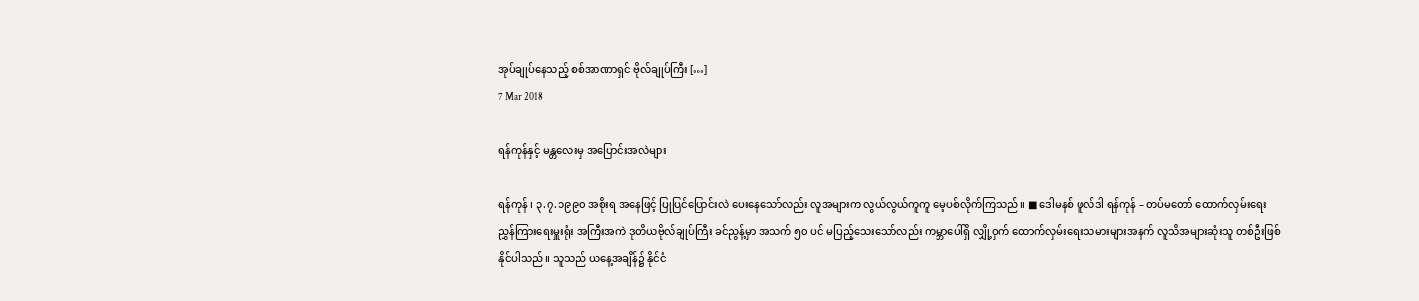အုပ်ချုပ်နေသည့် စစ်အာဏာရှင် ဗိုလ်ချုပ်ကြီး […]
7 Mar 2018

ရန်ကုန်နှင့် မန္တလေးမှ အပြောင်းအလဲများ

ရန်ကုန် ၊ ၃.၇.၁၉၉၀ အစိုးရ အနေဖြင့် ပြုပြင်ပြောင်းလဲ ပေးနေသော်လည်း လူအများက လွယ်လွယ်ကူကူ မေ့ပစ်လိုက်ကြသည်။ ■ ဒေါမနစ် ဖူလ်ဒါ ရန်ကုန် – တပ်မတော် ထောက်လှမ်းရေး ညွှန်ကြားရေးမှူးရုံး အကြီးအကဲ ဒုတိယဗိုလ်ချုပ်ကြီး ခင်ညွန့်မှာ အသက် ၅၀ ပင် မပြည့်သေးသော်လည်း ကမ္ဘာပေါ်ရှိ လျှို့ဝှက် ထောက်လှမ်းရေးသမားများအနက် လူသိအများဆုံးသူ တစ်ဦးဖြစ်နိုင်ပါသည်။ သူသည် ယနေ့အချိန်၌ နိုင်ငံ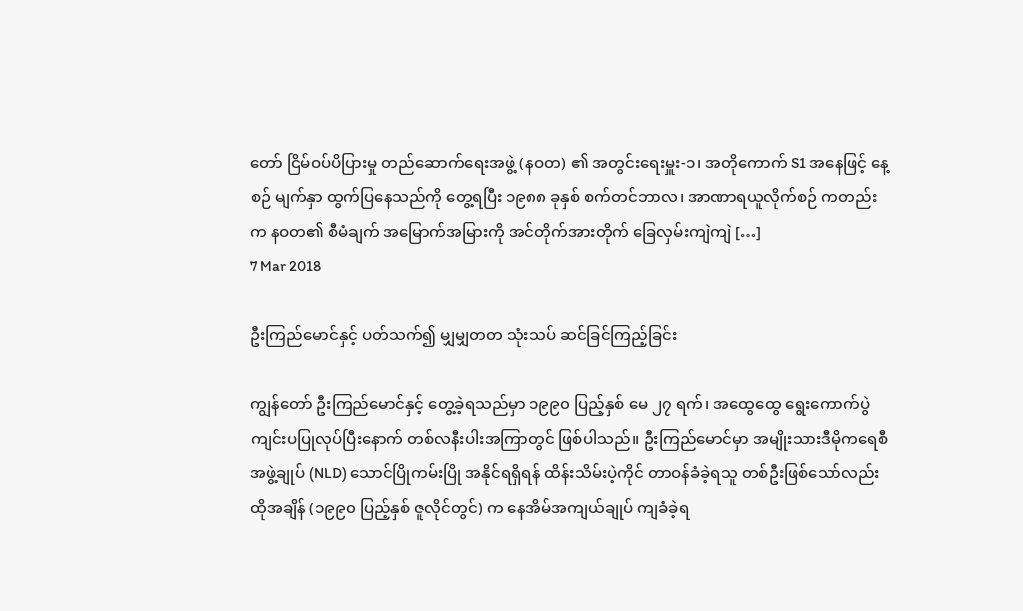တော် ငြိမ်ဝပ်ပိပြားမှု တည်ဆောက်ရေးအဖွဲ့ (နဝတ) ၏ အတွင်းရေးမှူး-၁၊ အတိုကောက် S1 အနေဖြင့် နေ့စဉ် မျက်နှာ ထွက်ပြနေသည်ကို တွေ့ရပြီး ၁၉၈၈ ခုနှစ် စက်တင်ဘာလ၊ အာဏာရယူလိုက်စဉ် ကတည်းက နဝတ၏ စီမံချက် အမြောက်အမြားကို အင်တိုက်အားတိုက် ခြေလှမ်းကျဲကျဲ […]
7 Mar 2018

ဦးကြည်မောင်နှင့် ပတ်သက်၍ မျှမျှတတ သုံးသပ် ဆင်ခြင်ကြည့်ခြင်း

ကျွန်တော် ဦးကြည်မောင်နှင့် တွေ့ခဲ့ရသည်မှာ ၁၉၉၀ ပြည့်နှစ် မေ ၂၇ ရက်၊ အထွေထွေ ရွေးကောက်ပွဲ ကျင်းပပြုလုပ်ပြီးနောက် တစ်လနီးပါးအကြာတွင် ဖြစ်ပါသည်။ ဦးကြည်မောင်မှာ အမျိုးသားဒီမိုကရေစီအဖွဲ့ချုပ် (NLD) သောင်ပြိုကမ်းပြို အနိုင်ရရှိရန် ထိန်းသိမ်းပဲ့ကိုင် တာဝန်ခံခဲ့ရသူ တစ်ဦးဖြစ်သော်လည်း ထိုအချိန် (၁၉၉၀ ပြည့်နှစ် ဇူလိုင်တွင်) က နေအိမ်အကျယ်ချုပ် ကျခံခဲ့ရ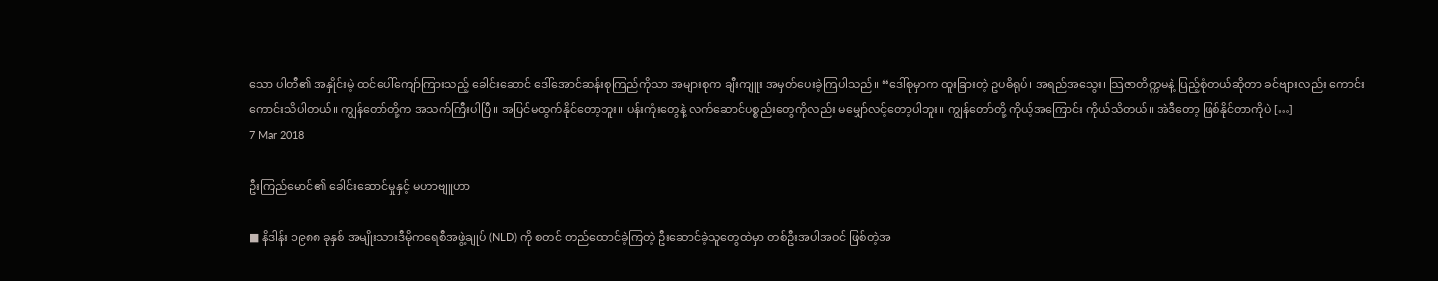သော ပါတီ၏ အနှိုင်းမဲ့ ထင်ပေါ်ကျော်ကြားသည့် ခေါင်းဆောင် ဒေါ်အောင်ဆန်းစုကြည်ကိုသာ အများစုက ချီးကျူး အမှတ်ပေးခဲ့ကြပါသည်။ “ဒေါ်စုမှာက ထူးခြားတဲ့ ဥပဓိရုပ်၊ အရည်အသွေး၊ သြဇာတိက္ကမနဲ့ ပြည့်စုံတယ်ဆိုတာ ခင်ဗျားလည်း ကောင်းကောင်းသိပါတယ်။ ကျွန်တော်တို့က အသက်ကြီးပါပြီ။ အပြင်မထွက်နိုင်တော့ဘူး။ ပန်းကုံးတွေနဲ့ လက်ဆောင်ပစ္စည်းတွေကိုလည်း မမျှော်လင့်တော့ပါဘူး။ ကျွန်တော်တို့ ကိုယ့်အကြောင်း ကိုယ်သိတယ်။ အဲဒီတော့ ဖြစ်နိုင်တာကိုပဲ […]
7 Mar 2018

ဦးကြည်မောင်၏ ခေါင်းဆောင်မှုနှင့် မဟာဗျူဟာ

■ နိဒါန်း ၁၉၈၈ ခုနှစ် အမျိုးသားဒီမိုကရေစီအဖွဲ့ချုပ် (NLD) ကို စတင် တည်ထောင်ခဲ့ကြတဲ့ ဦးဆောင်ခဲ့သူတွေထဲမှာ တစ်ဦးအပါအဝင် ဖြစ်တဲ့အ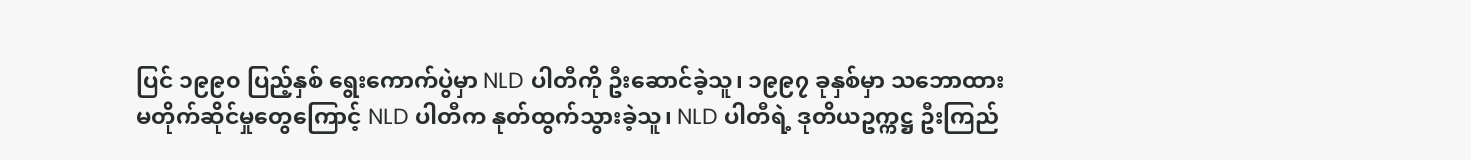ပြင် ၁၉၉၀ ပြည့်နှစ် ရွေးကောက်ပွဲမှာ NLD ပါတီကို ဦးဆောင်ခဲ့သူ၊ ၁၉၉၇ ခုနှစ်မှာ သဘောထား မတိုက်ဆိုင်မှုတွေကြောင့် NLD ပါတီက နုတ်ထွက်သွားခဲ့သူ၊ NLD ပါတီရဲ့ ဒုတိယဥက္ကဋ္ဌ ဦးကြည်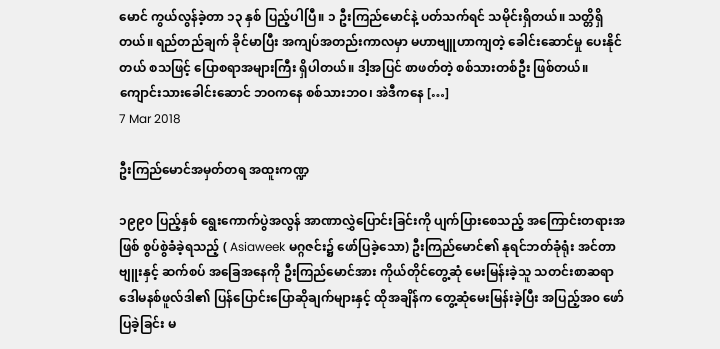မောင် ကွယ်လွန်ခဲ့တာ ၁၃ နှစ် ပြည့်ပါပြီ။ ၁ ဦးကြည်မောင်နဲ့ ပတ်သက်ရင် သမိုင်းရှိတယ်။ သတ္တိရှိတယ်။ ရည်တည်ချက် ခိုင်မာပြီး အကျပ်အတည်းကာလမှာ မဟာဗျူဟာကျတဲ့ ခေါင်းဆောင်မှု ပေးနိုင်တယ် စသဖြင့် ပြောစရာအများကြီး ရှိပါတယ်။ ဒါ့အပြင် စာဖတ်တဲ့ စစ်သားတစ်ဦး ဖြစ်တယ်။ ကျောင်းသားခေါင်းဆောင် ဘဝကနေ စစ်သားဘဝ၊ အဲဒီကနေ […]
7 Mar 2018

ဦးကြည်မောင်အမှတ်တရ အထူးကဏ္ဍ

၁၉၉၀ ပြည့်နှစ် ရွေးကောက်ပွဲအလွန် အာဏာလွှဲပြောင်းခြင်းကို ပျက်ပြားစေသည့် အကြောင်းတရားအဖြစ် စွပ်စွဲခံခဲ့ရသည့် ( Asiaweek မဂ္ဂဇင်း၌ ဖော်ပြခဲ့သော) ဦးကြည်မောင်၏ နုရင်ဘတ်ခုံရုံး အင်တာဗျူးနှင့် ဆက်စပ် အခြေအနေကို ဦးကြည်မောင်အား ကိုယ်တိုင်တွေ့ဆုံ မေးမြန်းခဲ့သူ သတင်းစာဆရာ ဒေါမနစ်ဖူလ်ဒါ၏ ပြန်ပြောင်းပြောဆိုချက်များနှင့် ထိုအချိန်က တွေ့ဆုံမေးမြန်းခဲ့ပြီး အပြည့်အ၀ ဖော်ပြခဲ့ခြင်း မ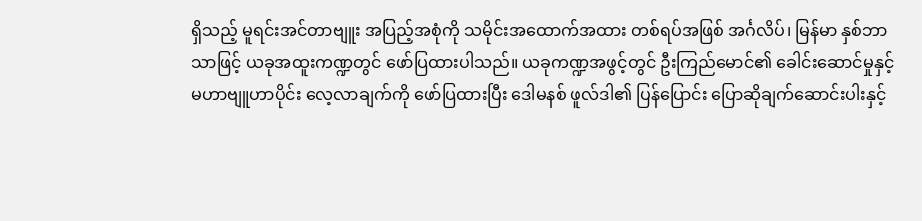ရှိသည့် မူရင်းအင်တာဗျူး အပြည့်အစုံကို သမိုင်းအထောက်အထား တစ်ရပ်အဖြစ် အင်္ဂလိပ်၊ မြန်မာ နှစ်ဘာသာဖြင့် ယခုအထူးကဏ္ဍတွင် ဖော်ပြထားပါသည်။ ယခုကဏ္ဍအဖွင့်တွင် ဦးကြည်မောင်၏ ခေါင်းဆောင်မှုနှင့် မဟာဗျူဟာပိုင်း လေ့လာချက်ကို ဖော်ပြထားပြီး ဒေါမနစ် ဖူလ်ဒါ၏ ပြန်ပြောင်း ပြောဆိုချက်ဆောင်းပါးနှင့်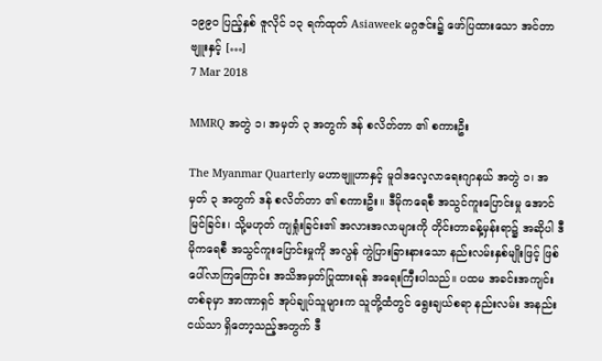၁၉၉၀ ပြည့်နှစ် ဇူလိုင် ၁၃ ရက်ထုတ် Asiaweek မဂ္ဂဇင်း၌ ဖော်ပြထားသော အင်တာဗျူးနှင့် […]
7 Mar 2018

MMRQ အတွဲ ၁၊ အမှတ် ၃ အတွက် ဒန် စလိတ်တာ ၏ စကားဦး

The Myanmar Quarterly မဟာဗျူဟာနှင့် မူဝါဒလေ့လာရေးဂျာနယ် အတွဲ ၁၊ အမှတ် ၃ အတွက် ဒန် စလိတ်တာ ၏ စကားဦး။ ဒီမိုကရေစီ အသွင်ကူးပြောင်းမှု အောင်မြင်ခြင်း၊ သို့မဟုတ် ကျရှုံးခြင်း၏ အလားအလာများကို တိုင်းတာခန့်မှန်းရာ၌ အဆိုပါ ဒီမိုကရေစီ အသွင်ကူးပြောင်းမှုကို အလွန် ကွဲပြားခြားနားသော နည်းလမ်းနှစ်မျိုးဖြင့် ဖြစ်ပေါ်လာကြကြောင်း အသိအမှတ်ပြုထားရန် အရေးကြီးပါသည်။ ပထမ အခင်းအကျင်းတစ်ခုမှာ အာဏာရှင် အုပ်ချုပ်သူများက သူတို့ထံတွင် ရွေးချယ်စရာ နည်းလမ်း အနည်းငယ်သာ ရှိတော့သည့်အတွက် ဒီ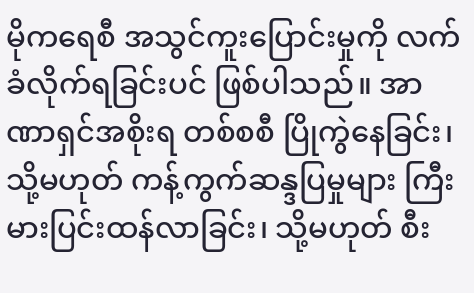မိုကရေစီ အသွင်ကူးပြောင်းမှုကို လက်ခံလိုက်ရခြင်းပင် ဖြစ်ပါသည်။ အာဏာရှင်အစိုးရ တစ်စစီ ပြိုကွဲနေခြင်း၊ သို့မဟုတ် ကန့်ကွက်ဆန္ဒပြမှုများ ကြီးမားပြင်းထန်လာခြင်း၊ သို့မဟုတ် စီး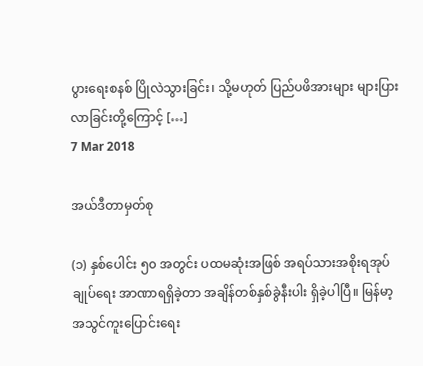ပွားရေးစနစ် ပြိုလဲသွားခြင်း၊ သို့မဟုတ် ပြည်ပဖိအားများ များပြားလာခြင်းတို့ကြောင့် […]
7 Mar 2018

အယ်ဒီတာမှတ်စု

(၁) နှစ်ပေါင်း ၅၀ အတွင်း ပထမဆုံးအဖြစ် အရပ်သားအစိုးရအုပ်ချုပ်ရေး အာဏာရရှိခဲ့တာ အချိန်တစ်နှစ်ခွဲနီးပါး ရှိခဲ့ပါပြီ။ မြန်မာ့ အသွင်ကူးပြောင်းရေး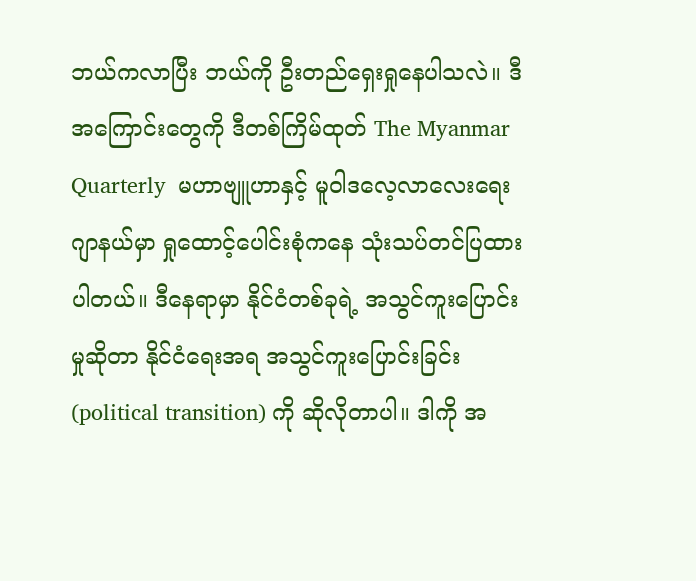ဘယ်ကလာပြီး ဘယ်ကို ဦးတည်ရှေးရှုနေပါသလဲ။ ဒီအကြောင်းတွေကို ဒီတစ်ကြိမ်ထုတ် The Myanmar Quarterly  မဟာဗျူဟာနှင့် မူဝါဒလေ့လာလေးရေး ဂျာနယ်မှာ ရှုထောင့်ပေါင်းစုံကနေ သုံးသပ်တင်ပြထားပါတယ်။ ဒီနေရာမှာ နိုင်ငံတစ်ခုရဲ့ အသွင်ကူးပြောင်းမှုဆိုတာ နိုင်ငံရေးအရ အသွင်ကူးပြောင်းခြင်း (political transition) ကို ဆိုလိုတာပါ။ ဒါကို အ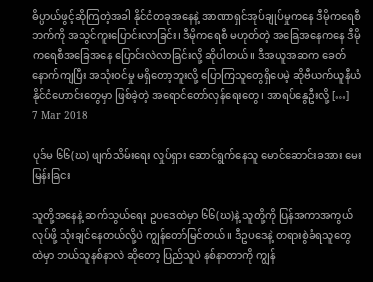ဓိပ္ပာယ်ဖွင့်ဆိုကြတဲ့အခါ နိုင်ငံတခုအနေနဲ့ အာဏာရှင်အုပ်ချုပ်မှုကနေ ဒီမိုကရေစီဘက်ကို အသွင်ကူးပြောင်းလာခြင်း၊ ဒီမိုကရေစီ မဟုတ်တဲ့ အခြေအနေကနေ ဒီမိုကရေစီအခြေအနေ ပြောင်းလဲလာခြင်းလို့ ဆိုပါတယ်။ ဒီအယူအဆက ခေတ်နောက်ကျပြီး အသုံးဝင်မှု မရှိတော့ဘူးလို့ ပြောကြသူတွေရှိပေမဲ့ ဆိုဗီယက်ယူနီယံ နိုင်ငံဟောင်းတွေမှာ ဖြစ်ခဲ့တဲ့ အရောင်တော်လှန်ရေးတွေ၊ အာရပ်နွေဦးလို့ […]
7 Mar 2018

ပုဒ်မ ၆၆(ဃ) ဖျက်သိမ်းရေး လှုပ်ရှား ဆောင်ရွက်နေသူ မောင်ဆောင်းခအား မေးမြန်းခြငး

သူတို့အနေနဲ့ ဆက်သွယ်ရေး ဥပဒေထဲမှာ ၆၆(ဃ)နဲ့ သူတို့ကို ပြန်အကာအကွယ်လုပ်ဖို့ သုံးချင်နေတယ်လို့ပဲ ကျွန်တော်မြင်တယ်။ ဒီဥပဒေနဲ့ တရားစွဲခံရသူတွေထဲမှာ ဘယ်သူနစ်နာလဲ ဆိုတော့ ပြည်သူပဲ နစ်နာတာကို ကျွန်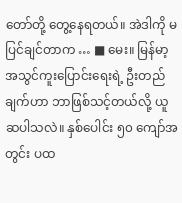တော်တို့ တွေ့နေရတယ်။ အဲဒါကို မပြင်ချင်တာက … ■ မေး။ မြန်မာ့ အသွင်ကူးပြောင်းရေးရဲ့ ဦးတည်ချက်ဟာ ဘာဖြစ်သင့်တယ်လို့ ယူဆပါသလဲ။ နှစ်ပေါင်း ၅၀ ကျော်အတွင်း ပထ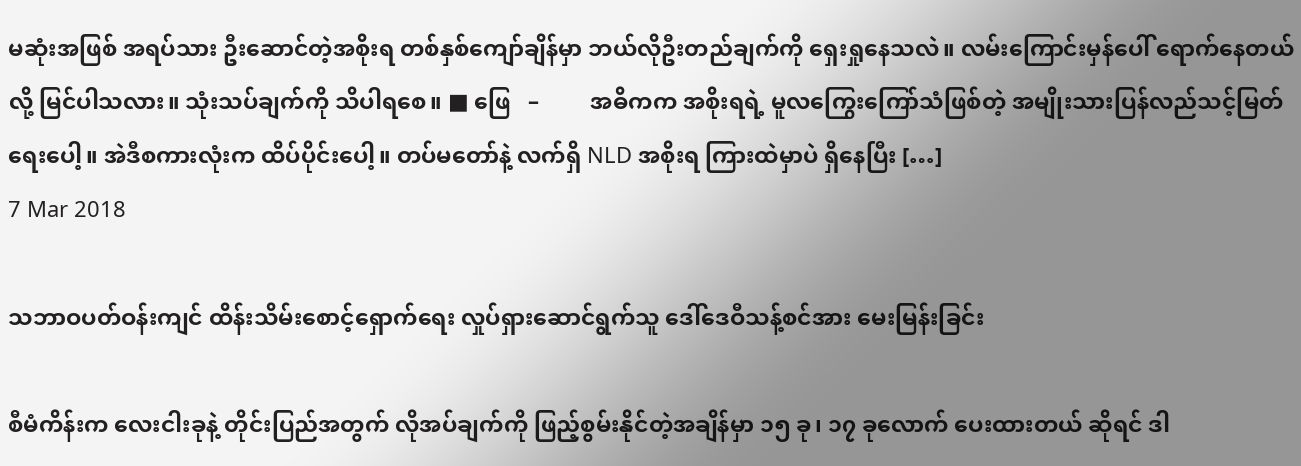မဆုံးအဖြစ် အရပ်သား ဦးဆောင်တဲ့အစိုးရ တစ်နှစ်ကျော်ချိန်မှာ ဘယ်လိုဦးတည်ချက်ကို ရှေးရှုနေသလဲ။ လမ်းကြောင်းမှန်ပေါ် ရောက်နေတယ်လို့ မြင်ပါသလား။ သုံးသပ်ချက်ကို သိပါရစေ။ ■ ဖြေ   –         အဓိကက အစိုးရရဲ့ မူလကြွေးကြော်သံဖြစ်တဲ့ အမျိုးသားပြန်လည်သင့်မြတ်ရေးပေါ့။ အဲဒီစကားလုံးက ထိပ်ပိုင်းပေါ့။ တပ်မတော်နဲ့ လက်ရှိ NLD အစိုးရ ကြားထဲမှာပဲ ရှိနေပြီး […]
7 Mar 2018

သဘာဝပတ်ဝန်းကျင် ထိန်းသိမ်းစောင့်ရှောက်ရေး လှုပ်ရှားဆောင်ရွက်သူ ဒေါ်ဒေဝီသန့်စင်အား မေးမြန်းခြင်း

စီမံကိန်းက လေးငါးခုနဲ့ တိုင်းပြည်အတွက် လိုအပ်ချက်ကို ဖြည့်စွမ်းနိုင်တဲ့အချိန်မှာ ၁၅ ခု၊ ၁၇ ခုလောက် ပေးထားတယ် ဆိုရင် ဒါ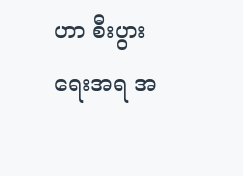ဟာ စီးပွားရေးအရ အ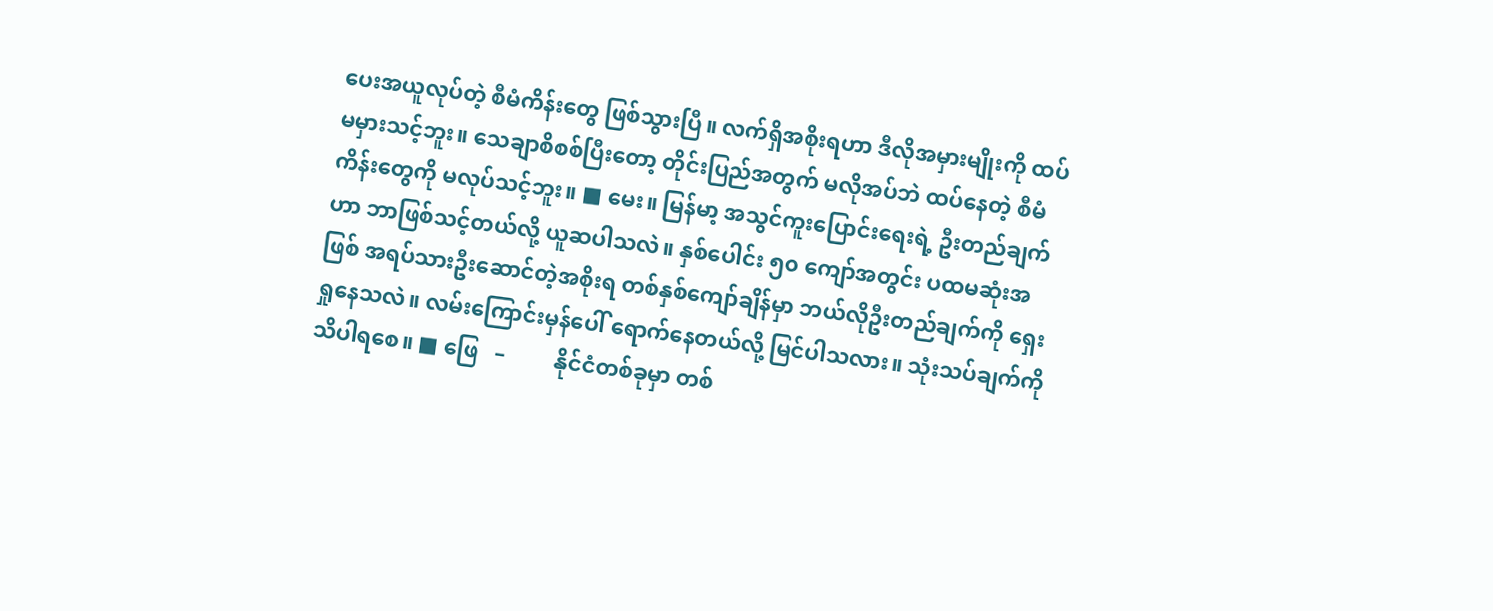ပေးအယူလုပ်တဲ့ စီမံကိန်းတွေ ဖြစ်သွားပြီ။ လက်ရှိအစိုးရဟာ ဒီလိုအမှားမျိုးကို ထပ်မမှားသင့်ဘူး။ သေချာစိစစ်ပြီးတော့ တိုင်းပြည်အတွက် မလိုအပ်ဘဲ ထပ်နေတဲ့ စီမံကိန်းတွေကို မလုပ်သင့်ဘူး။ ■ မေး။ မြန်မာ့ အသွင်ကူးပြောင်းရေးရဲ့ ဦးတည်ချက်ဟာ ဘာဖြစ်သင့်တယ်လို့ ယူဆပါသလဲ။ နှစ်ပေါင်း ၅၀ ကျော်အတွင်း ပထမဆုံးအဖြစ် အရပ်သားဦးဆောင်တဲ့အစိုးရ တစ်နှစ်ကျော်ချိန်မှာ ဘယ်လိုဦးတည်ချက်ကို ရှေးရှုနေသလဲ။ လမ်းကြောင်းမှန်ပေါ် ရောက်နေတယ်လို့ မြင်ပါသလား။ သုံးသပ်ချက်ကို သိပါရစေ။ ■ ဖြေ   –         နိုင်ငံတစ်ခုမှာ တစ်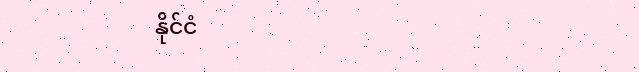နိုင်ငံ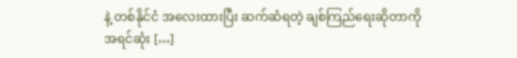နဲ့ တစ်နိုင်ငံ အလေးထားပြီး ဆက်ဆံရတဲ့ ချစ်ကြည်ရေးဆိုတာကို အရင်ဆုံး […]